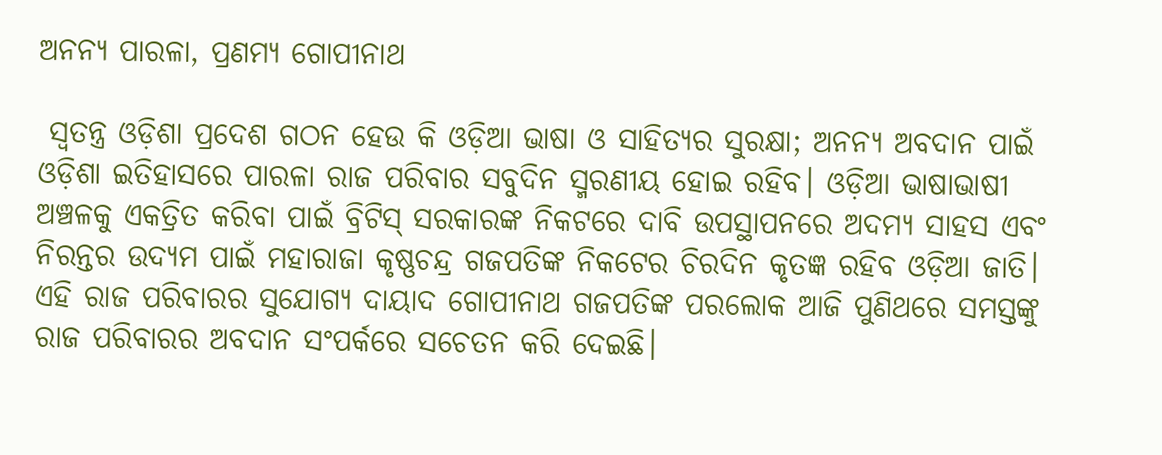ଅନନ୍ୟ ପାରଳା, ପ୍ରଣମ୍ୟ ଗୋପୀନାଥ

 ସ୍ବତନ୍ତ୍ର ଓଡ଼ିଶା ପ୍ରଦେଶ ଗଠନ ହେଉ କି ଓଡ଼ିଆ ଭାଷା ଓ ସାହିତ୍ୟର ସୁରକ୍ଷା; ଅନନ୍ୟ ଅବଦାନ ପାଇଁ ଓଡ଼ିଶା ଇତିହାସରେ ପାରଳା ରାଜ ପରିବାର ସବୁଦିନ ସ୍ମରଣୀୟ ହୋଇ ରହିବ। ଓଡ଼ିଆ ଭାଷାଭାଷୀ ଅଞ୍ଚଳକୁ ଏକତ୍ରିତ କରିବା ପାଇଁ ବ୍ରିଟିସ୍‌ ସରକାରଙ୍କ ନିକଟରେ ଦାବି ଉପସ୍ଥାପନରେ ଅଦମ୍ୟ ସାହସ ଏବଂ ନିରନ୍ତର ଉଦ୍ୟମ ପାଇଁ ମହାରାଜା କୃଷ୍ଣଚନ୍ଦ୍ର ଗଜପତିଙ୍କ ନିକଟ‌େର ଚିରଦିନ କୃତଜ୍ଞ ରହିବ ଓଡ଼ିଆ ଜାତି। ଏହି ରାଜ ପରିବାରର ସୁଯୋଗ୍ୟ ଦାୟାଦ ଗୋପୀନାଥ ଗଜପତିଙ୍କ ପରଲୋକ ଆଜି ପୁଣିଥରେ ସମସ୍ତଙ୍କୁ ରାଜ ପରିବାରର ଅବଦାନ ସଂପର୍କରେ ସଚେତନ କରି ଦେଇଛି।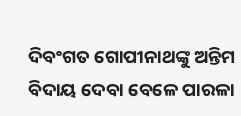ଦିବଂଗତ ଗୋପୀନାଥଙ୍କୁ ଅନ୍ତିମ ବିଦାୟ ଦେ‌ବା ବେଳେ ପାରଳା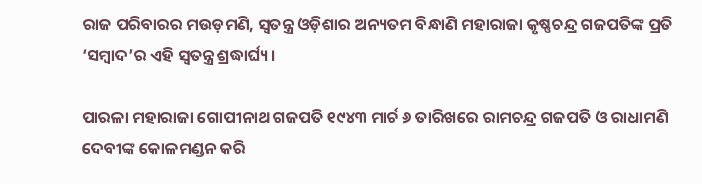ରାଜ ପରିବାରର ମଉଡ଼ମଣି, ସ୍ବତନ୍ତ୍ର ଓଡ଼ିଶାର ଅନ୍ୟତମ ବିନ୍ଧାଣି ମହାରାଜା କୃଷ୍ଣଚନ୍ଦ୍ର ଗଜପତିଙ୍କ ପ୍ରତି ‘ସମ୍ବାଦ’ର ଏହି ସ୍ବତନ୍ତ୍ର ଶ୍ରଦ୍ଧାର୍ଘ୍ୟ।

ପାରଳା ମହାରାଜା ଗୋପୀନାଥ ଗଜପତି ୧୯୪୩ ମାର୍ଚ ୬ ତାରିଖରେ ରାମଚନ୍ଦ୍ର ଗଜପତି ଓ ରାଧାମଣି ଦେବୀଙ୍କ କୋଳମଣ୍ଡନ କରି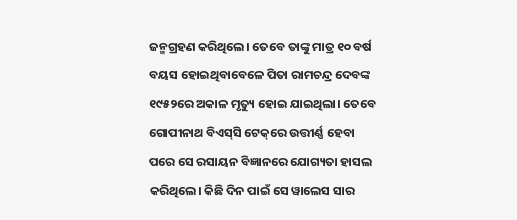ଜନ୍ମଗ୍ରହଣ କରିଥିଲେ। ତେବେ ତାଙ୍କୁ ମାତ୍ର ୧୦ ବର୍ଷ ବୟସ ହୋଇଥିବାବେଳେ ପିତା ରାମଚନ୍ଦ୍ର ଦେବଙ୍କ ୧୯୫୨ରେ ଅକାଳ ମୃତ୍ୟୁ ହୋଇ ଯାଇଥିଲା। ତେବେ ଗୋପୀନାଥ ବିଏସ୍‌ସି ଟେକ୍‌ରେ ଉତ୍ତୀର୍ଣ୍ଣ ‌ହେବା ପରେ ସେ ରସାୟନ ବିଜ୍ଞାନରେ ଯୋଗ୍ୟତା ହାସଲ କରିଥିଲେ। କିଛି ଦିନ ପାଇଁ ସେ ୱାଲେସ ସାର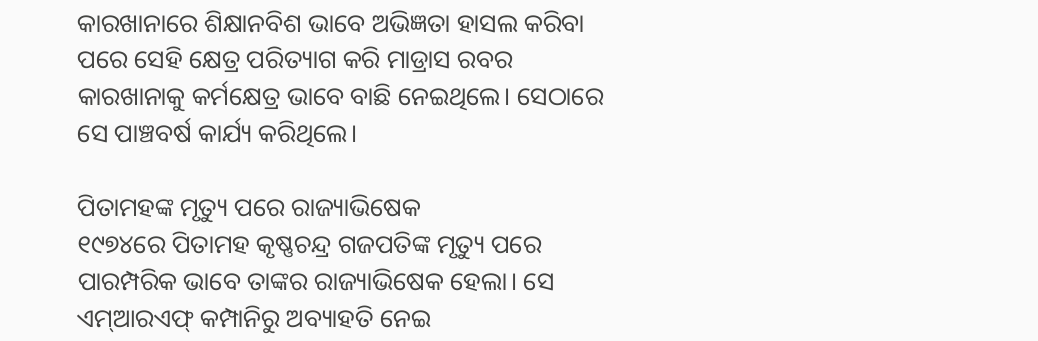କାରଖାନାରେ ଶିକ୍ଷାନବିଶ ଭାବେ ଅଭିଜ୍ଞତା ହାସଲ କରିବା ପରେ ସେହି କ୍ଷେତ୍ର ପରିତ୍ୟାଗ କରି ମାଡ୍ରାସ ରବର କାରଖାନାକୁ କର୍ମକ୍ଷେତ୍ର ଭାବେ ବାଛି ନେଇଥିଲେ। ସେଠାରେ ସେ ପାଞ୍ଚବର୍ଷ କାର୍ଯ୍ୟ କରିଥିଲେ।

ପିତାମହଙ୍କ ମୃତ୍ୟୁ ପରେ ରାଜ୍ୟାଭିଷେକ
୧୯୭୪ରେ ପିତାମହ କୃଷ୍ଣଚନ୍ଦ୍ର ଗଜପତିଙ୍କ ମୃତ୍ୟୁ ପରେ ପାରମ୍ପରିକ ଭାବେ ତାଙ୍କର ରାଜ୍ୟାଭିଷେକ ହେଲା। ସେ ଏମ୍‌ଆରଏଫ୍ କମ୍ପାନିରୁ ଅବ୍ୟାହତି ନେଇ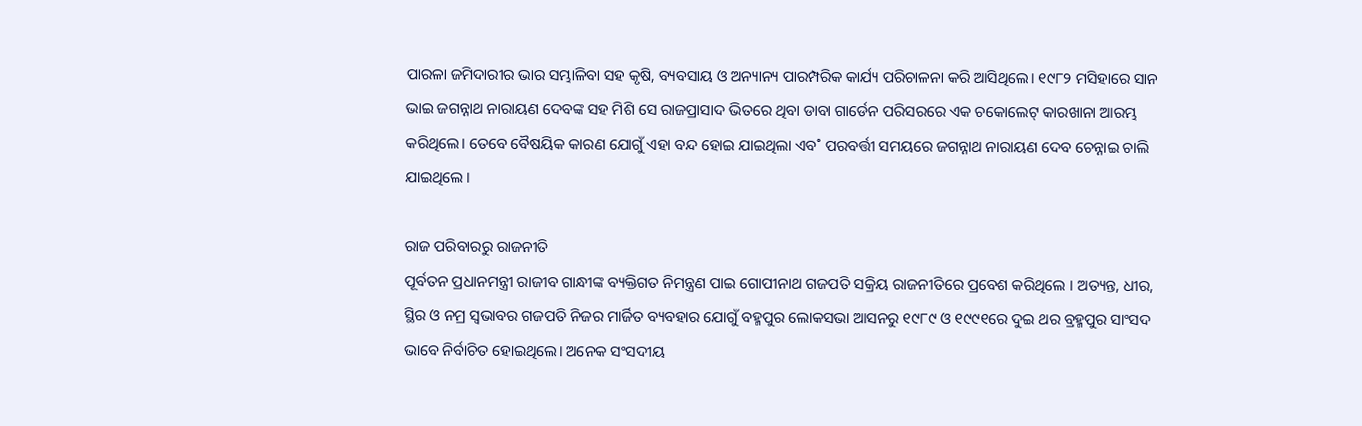ପାରଳା ଜମିଦାରୀର ଭାର ସମ୍ଭାଳିବା ସହ କୃଷି, ବ୍ୟବସାୟ ଓ ଅନ୍ୟାନ୍ୟ ପାରମ୍ପରିକ କାର୍ଯ୍ୟ ପରିଚାଳନା କରି ଆସିଥିଲେ। ୧୯୮୨ ମସିହାରେ ସାନ ଭାଇ ଜଗନ୍ନାଥ ନାରାୟଣ ଦେବଙ୍କ ସହ ମିଶି ସେ ରାଜପ୍ରାସାଦ ଭିତରେ ଥିବା ଡାବା ଗାର୍ଡେନ ପରିସରରେ ଏକ ଚକୋଲେଟ୍ କାରଖାନା ଆରମ୍ଭ କରିଥିଲେ। ତେବେ ବୈଷୟିକ କାରଣ ଯୋଗୁଁ ଏହା ବନ୍ଦ ହୋଇ ଯାଇଥିଲା ଏବ˚ ପରବର୍ତ୍ତୀ ସମୟରେ ଜଗନ୍ନାଥ ନାରାୟଣ ଦେବ ଚେନ୍ନାଇ ଚାଲି ଯାଇଥିଲେ ।

ରାଜ ପରିବାରରୁ ରାଜନୀତି
ପୂର୍ବତନ ପ୍ରଧାନମନ୍ତ୍ରୀ ରାଜୀବ ଗାନ୍ଧୀଙ୍କ ବ୍ୟକ୍ତିଗତ ନିମନ୍ତ୍ରଣ ପାଇ ଗୋପୀନାଥ ଗଜପତି ସକ୍ରିୟ ରାଜନୀତିରେ ପ୍ରବେଶ କରିଥିଲେ । ଅତ୍ୟନ୍ତ, ଧୀର, ସ୍ଥିର ଓ ନମ୍ର ସ୍ବଭାବର ଗଜପତି ନିଜର ମାର୍ଜିତ ବ୍ୟବହାର ଯୋଗୁଁ ବହ୍ମପୁର ଲୋକସଭା ଆସନରୁ ୧୯୮୯ ଓ ୧୯୯୧ରେ ଦୁଇ ଥର ବ୍ରହ୍ମପୁର ସାଂସଦ ଭାବେ ନିର୍ବାଚିତ ହୋଇଥିଲେ। ଅନେକ ସଂସଦୀୟ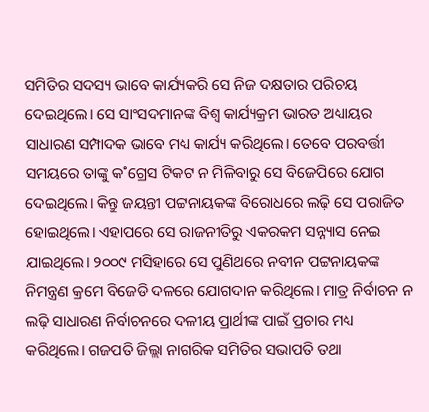ସମିତିର ସଦସ୍ୟ ଭାବେ କାର୍ଯ୍ୟକରି ସେ ନିଜ ଦକ୍ଷତାର ପରିଚୟ ଦେଇଥିଲେ। ସେ ସାଂସଦମାନଙ୍କ ବିଶ୍ବ କାର୍ଯ୍ୟକ୍ରମ ଭାରତ ଅଧ୍ୟାୟର ସାଧାରଣ ସମ୍ପାଦକ ଭାବେ ମଧ୍ୟ କାର୍ଯ୍ୟ କରିଥିଲେ। ତେବେ ପରବର୍ତ୍ତୀ ସମୟରେ ତାଙ୍କୁ କ˚ଗ୍ରେସ ଟିକଟ ନ ମିଳିବାରୁ ସେ ବିଜେପିରେ ଯୋଗ ଦେଇଥିଲେ। କିନ୍ତୁ ଜୟନ୍ତୀ ପଟ୍ଟନାୟକଙ୍କ ବିରୋଧରେ ଲଢ଼ି ସେ ପରାଜିତ ହୋଇଥିଲେ। ଏହାପରେ ସେ ରାଜନୀତିରୁ ଏକରକମ ସନ୍ନ୍ୟାସ ନେଇ ଯାଇଥିଲେ। ୨୦୦୯ ମସିହାରେ ସେ ପୁଣିଥରେ ନବୀନ ପଟ୍ଟନାୟକଙ୍କ ନିମନ୍ତ୍ରଣ କ୍ରମେ ବିଜେଡି ଦଳରେ ଯୋଗଦାନ କରିଥିଲେ। ମାତ୍ର ନିର୍ବାଚନ ନ ଲଢ଼ି ସାଧାରଣ ନିର୍ବାଚନରେ ଦଳୀୟ ପ୍ରାର୍ଥୀଙ୍କ ପାଇଁ ପ୍ରଚାର ମଧ୍ୟ କରିଥିଲେ। ଗଜପତି ଜିଲ୍ଲା ନାଗରିକ ସମିତିର ସଭାପତି ତଥା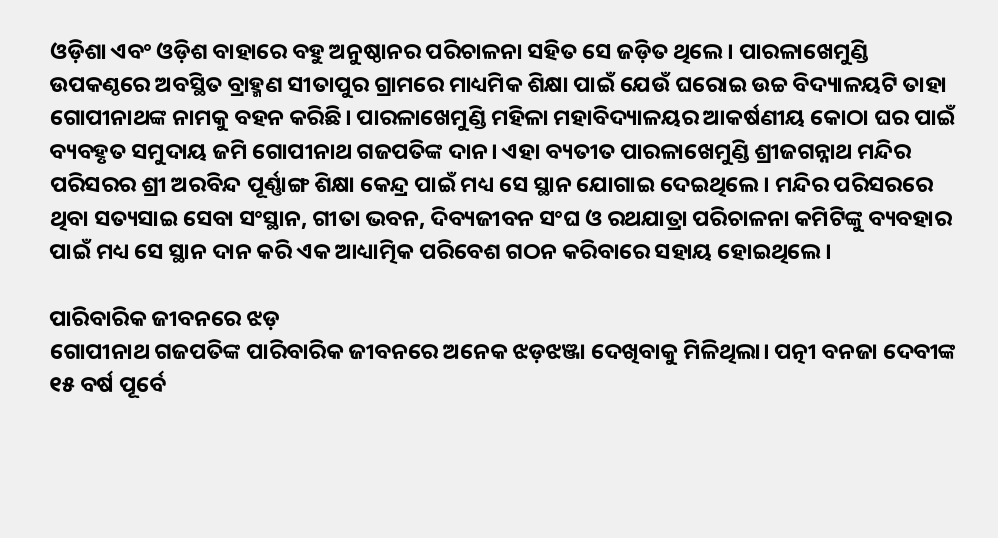ଓଡ଼ିଶା ଏବଂ ଓଡ଼ିଶ ବାହାରେ ବହୁ ଅନୁଷ୍ଠାନର ପରିଚାଳନା ସହିତ ସେ ଜଡ଼ିତ ଥିଲେ। ପାରଳାଖେମୁଣ୍ଡି ଉପକଣ୍ଠରେ ଅବସ୍ଥିତ ବ୍ର‌ାହ୍ମଣ ସୀତାପୁର ଗ୍ରାମରେ ମାଧ୍ୟମିକ ଶିକ୍ଷା ପାଇଁ ଯେଉଁ ଘରୋଇ ଉଚ୍ଚ ବିଦ୍ୟାଳୟଟି ତାହା ଗୋପୀନାଥଙ୍କ ନାମକୁ ବହନ କରିଛି। ପାରଳାଖେମୁଣ୍ଡି ମହିଳା ମହାବିଦ୍ୟାଳୟର ଆକର୍ଷଣୀୟ କୋଠା ଘର ପାଇଁ ବ୍ୟବହୃତ ସମୁଦାୟ ଜମି ଗୋପୀନାଥ ଗଜପତିଙ୍କ ଦାନ। ଏହା ବ୍ୟତୀତ ପାରଳାଖେମୁଣ୍ଡି ଶ୍ରୀଜଗନ୍ନାଥ ମନ୍ଦିର ପରିସରର ଶ୍ରୀ ଅରବିନ୍ଦ ପୂର୍ଣ୍ଣାଙ୍ଗ ଶିକ୍ଷା କେନ୍ଦ୍ର ପାଇଁ ମଧ୍ୟ ସେ ସ୍ଥାନ ଯୋଗାଇ ଦେଇଥିଲେ। ମନ୍ଦିର ପରିସରରେ ଥିବା ସତ୍ୟସାଇ ସେବା ସଂସ୍ଥାନ, ଗୀତା ଭବନ, ଦିବ୍ୟଜୀବନ ସଂଘ ଓ ରଥଯାତ୍ରା ପରିଚାଳନା କମିଟିଙ୍କୁ ବ୍ୟବହାର ପାଇଁ ମଧ୍ୟ ସେ ସ୍ଥାନ ଦାନ କରି ଏକ ଆଧ୍ୟାତ୍ମିକ ପରିବେଶ ଗଠନ କରିବାରେ ସହାୟ ହୋଇଥିଲେ।

ପାରିବାରିକ ଜୀବନରେ ଝଡ଼
ଗୋପୀନାଥ ଗଜପତିଙ୍କ ପାରିବାରିକ ଜୀବନରେ ଅନେକ ଝଡ଼ଝଞ୍ଜା ଦେଖିବାକୁ ମିଳିଥିଲା। ପତ୍ନୀ ବନଜା ଦେବୀଙ୍କ ୧୫ ବର୍ଷ ପୂର୍ବେ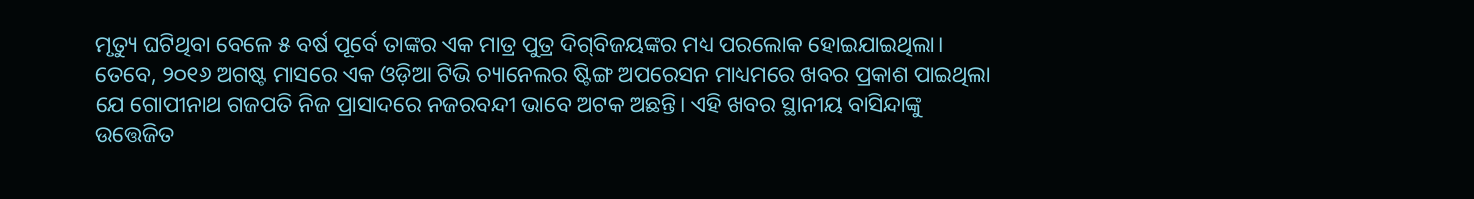ମୃତ୍ୟୁ ଘଟିଥିବା ବେଳେ ୫ ବର୍ଷ ପୂର୍ବେ ତାଙ୍କର ଏକ ମାତ୍ର ପୁତ୍ର ଦିଗ୍‌ବିଜୟଙ୍କର ମଧ୍ୟ ପରଲୋକ ହୋଇଯାଇଥିଲା। ତେବେ, ୨୦୧୬ ଅଗଷ୍ଟ ମାସରେ ଏକ ଓଡ଼ିଆ ଟିଭି ଚ୍ୟାନେଲର ଷ୍ଟିଙ୍ଗ ଅପରେସନ ମାଧ୍ୟମରେ ଖବର ପ୍ରକାଶ ପାଇଥିଲା ଯେ ଗୋପୀନାଥ ଗଜପତି ନିଜ ପ୍ରାସାଦରେ ନଜରବନ୍ଦୀ ଭା‌ବେ ଅଟକ ଅଛନ୍ତି। ଏହି ଖବର ସ୍ଥାନୀୟ ବାସିନ୍ଦାଙ୍କୁ ଉତ୍ତେଜିତ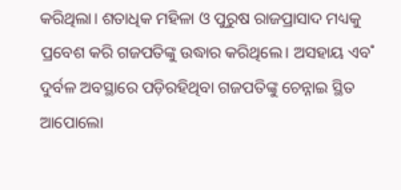କରିଥିଲା। ଶତାଧିକ ମହିଳା ଓ ପୁରୁଷ ରାଜପ୍ରାସାଦ ମଧ୍ୟକୁ ପ୍ରବେଶ କରି ଗଜପତିଙ୍କୁ ଉଦ୍ଧାର କରିଥିଲେ। ଅସହାୟ ଏବ˚ ଦୁର୍ବଳ ଅବସ୍ଥାରେ ପଡ଼ିରହିଥିବା ଗଜପତିଙ୍କୁ ଚେନ୍ନାଇ ସ୍ଥିତ ଆପୋଲୋ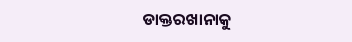ଡାକ୍ତରଖାନାକୁ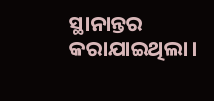ସ୍ଥାନାନ୍ତର କରାଯାଇଥିଲା।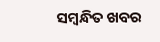ସମ୍ବନ୍ଧିତ ଖବର